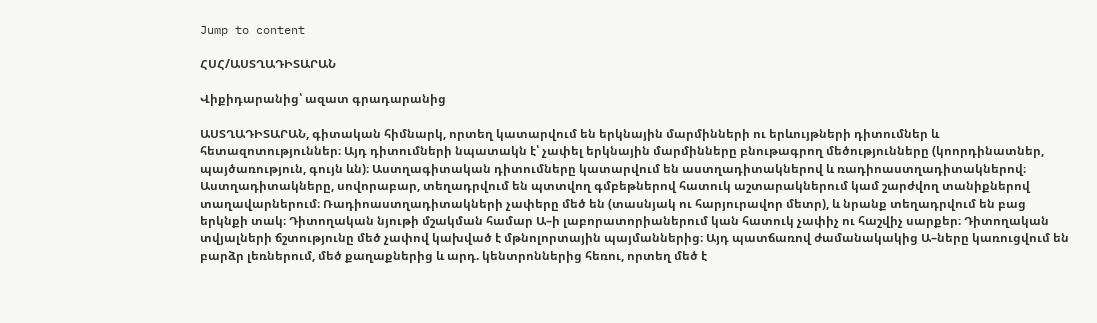Jump to content

ՀՍՀ/ԱՍՏՂԱԴԻՏԱՐԱՆ

Վիքիդարանից՝ ազատ գրադարանից

ԱՍՏՂԱԴԻՏԱՐԱՆ, գիտական հիմնարկ, որտեղ կատարվում են երկնային մարմինների ու երևույթների դիտումներ և հետազոտություններ։ Այդ դիտումների նպատակն է՝ չափել երկնային մարմինները բնութագրող մեծությունները (կոորդինատներ, պայծառություն, գույն ևն)։ Աստղագիտական դիտումները կատարվում են աստղադիտակներով և ռադիոաստղադիտակներով։ Աստղադիտակները, սովորաբար, տեղադրվում են պտտվող գմբեթներով հատուկ աշտարակներում կամ շարժվող տանիքներով տաղավարներում։ Ռադիոաստղադիտակների չափերը մեծ են (տասնյակ ու հարյուրավոր մետր), և նրանք տեղադրվում են բաց երկնքի տակ։ Դիտողական նյութի մշակման համար Ա–ի լաբորատորիաներում կան հատուկ չափիչ ու հաշվիչ սարքեր։ Դիտողական տվյալների ճշտությունը մեծ չափով կախված է մթնոլորտային պայմաններից։ Այդ պատճառով ժամանակակից Ա–ները կառուցվում են բարձր լեռներում, մեծ քաղաքներից և արդ. կենտրոններից հեռու, որտեղ մեծ է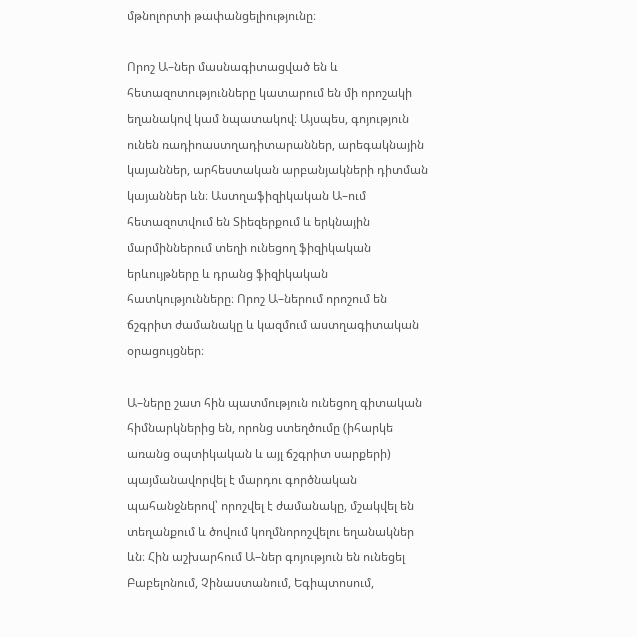մթնոլորտի թափանցելիությունը։

Որոշ Ա–ներ մասնագիտացված են և հետազոտությունները կատարում են մի որոշակի եղանակով կամ նպատակով։ Այսպես, գոյություն ունեն ռադիոաստղադիտարաններ, արեգակնային կայաններ, արհեստական արբանյակների դիտման կայաններ ևն։ Աստղաֆիզիկական Ա–ում հետազոտվում են Տիեզերքում և երկնային մարմիններում տեղի ունեցող ֆիզիկական երևույթները և դրանց ֆիզիկական հատկությունները։ Որոշ Ա–ներում որոշում են ճշգրիտ ժամանակը և կազմում աստղագիտական օրացույցներ։

Ա–ները շատ հին պատմություն ունեցող գիտական հիմնարկներից են, որոնց ստեղծումը (իհարկե առանց օպտիկական և այլ ճշգրիտ սարքերի) պայմանավորվել է մարդու գործնական պահանջներով՝ որոշվել է ժամանակը, մշակվել են տեղանքում և ծովում կողմնորոշվելու եղանակներ ևն։ Հին աշխարհում Ա–ներ գոյություն են ունեցել Բաբելոնում, Չինաստանում, Եգիպտոսում,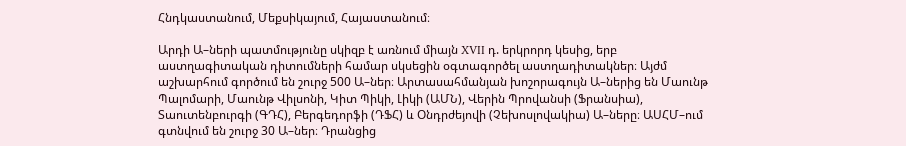Հնդկաստանում, Մեքսիկայում, Հայաստանում։

Արդի Ա–ների պատմությունը սկիզբ է առնում միայն XVII դ. երկրորդ կեսից, երբ աստղագիտական դիտումների համար սկսեցին օգտագործել աստղադիտակներ։ Այժմ աշխարհում գործում են շուրջ 500 Ա–ներ։ Արտասահմանյան խոշորագույն Ա–ներից են Մաունթ Պալոմարի, Մաունթ Վիլսոնի, Կիտ Պիկի, Լիկի (ԱՄՆ), Վերին Պրովանսի (Ֆրանսիա), Տաուտենբուրգի (ԳԴՀ), Բերգեդորֆի (ԴՖՀ) և Օնդրժեյովի (Չեխոսլովակիա) Ա–ները։ ԱՍՀՄ–ում գտնվում են շուրջ 30 Ա–ներ։ Դրանցից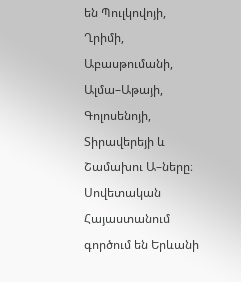են Պուլկովոյի, Ղրիմի, Աբասթումանի, Ալմա–Աթայի, Գոլոսենոյի, Տիրավերեյի և Շամախու Ա–ները։ Սովետական Հայաստանում գործում են Երևանի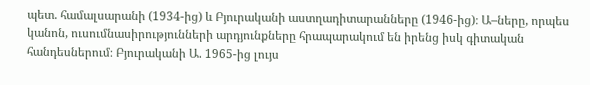պետ. համալսարանի (1934-ից) և Բյուրականի աստղադիտարանները (1946-ից)։ Ա–ները, որպես կանոն, ուսումնասիրությունների արդյունքները հրապարակում են իրենց իսկ գիտական հանդեսներում։ Բյուրականի Ա. 1965-ից լույս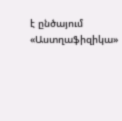է ընծայում «Աստղաֆիզիկա»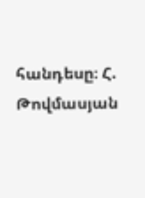հանդեսը։ Հ. Թովմասյան